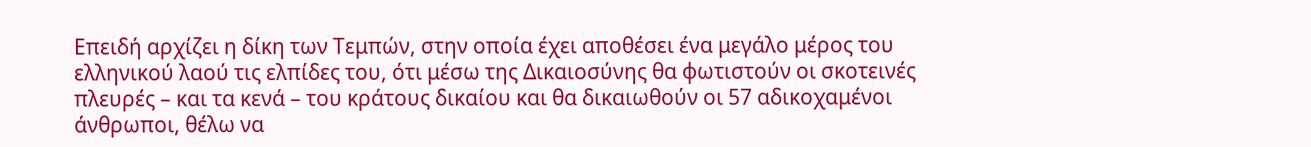Επειδή αρχίζει η δίκη των Τεμπών, στην οποία έχει αποθέσει ένα μεγάλο μέρος του ελληνικού λαού τις ελπίδες του, ότι μέσω της Δικαιοσύνης θα φωτιστούν οι σκοτεινές πλευρές – και τα κενά – του κράτους δικαίου και θα δικαιωθούν οι 57 αδικοχαμένοι άνθρωποι, θέλω να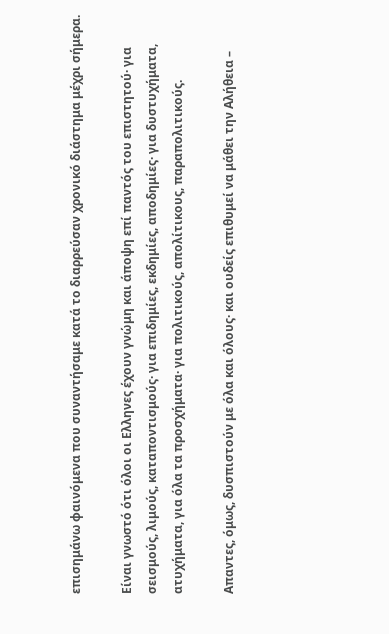επισημάνω φαινόμενα που συναντήσαμε κατά το διαρρεύσαν χρονικό διάστημα μέχρι σήμερα.

Είναι γνωστό ότι όλοι οι Ελληνες έχουν γνώμη και άποψη επί παντός του επιστητού· για σεισμούς, λιμούς, καταποντισμούς· για επιδημίες, εκδημίες, αποδημίες· για δυστυχήματα, ατυχήματα, για όλα τα προσχήματα· για πολιτικούς, απολίτικους, παραπολιτικούς.

Απαντες, όμως, δυσπιστούν με όλα και όλους· και ουδείς επιθυμεί να μάθει την Αλήθεια –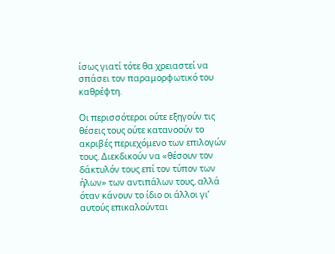ίσως γιατί τότε θα χρειαστεί να σπάσει τον παραμορφωτικό του καθρέφτη.

Οι περισσότεροι ούτε εξηγούν τις θέσεις τους ούτε κατανοούν το ακριβές περιεχόμενο των επιλογών τους. Διεκδικούν να «θέσουν τον δάκτυλόν τους επί τον τύπον των ήλων» των αντιπάλων τους, αλλά όταν κάνουν το ίδιο οι άλλοι γι’ αυτούς επικαλούνται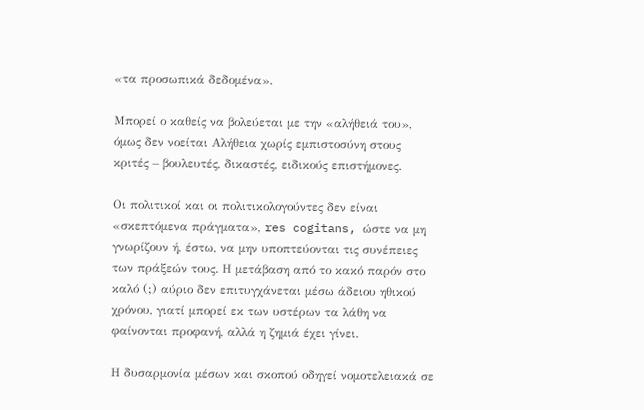«τα προσωπικά δεδομένα».

Μπορεί ο καθείς να βολεύεται με την «αλήθειά του», όμως δεν νοείται Αλήθεια χωρίς εμπιστοσύνη στους κριτές – βουλευτές, δικαστές, ειδικούς επιστήμονες.

Οι πολιτικοί και οι πολιτικολογούντες δεν είναι «σκεπτόμενα πράγματα», res cogitans, ώστε να μη γνωρίζουν ή, έστω, να μην υποπτεύονται τις συνέπειες των πράξεών τους. Η μετάβαση από το κακό παρόν στο καλό (;) αύριο δεν επιτυγχάνεται μέσω άδειου ηθικού χρόνου, γιατί μπορεί εκ των υστέρων τα λάθη να φαίνονται προφανή, αλλά η ζημιά έχει γίνει.

Η δυσαρμονία μέσων και σκοπού οδηγεί νομοτελειακά σε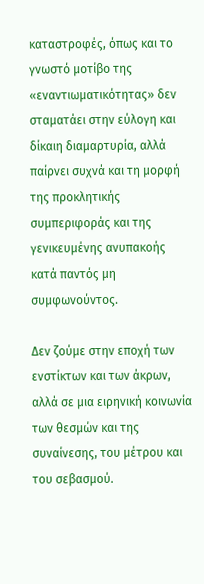καταστροφές, όπως και το γνωστό μοτίβο της «εναντιωματικότητας» δεν σταματάει στην εύλογη και δίκαιη διαμαρτυρία, αλλά παίρνει συχνά και τη μορφή της προκλητικής συμπεριφοράς και της γενικευμένης ανυπακοής κατά παντός μη συμφωνούντος.

Δεν ζούμε στην εποχή των ενστίκτων και των άκρων, αλλά σε μια ειρηνική κοινωνία των θεσμών και της συναίνεσης, του μέτρου και του σεβασμού.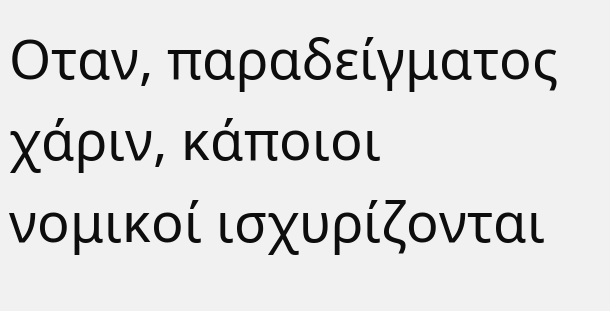Οταν, παραδείγματος χάριν, κάποιοι νομικοί ισχυρίζονται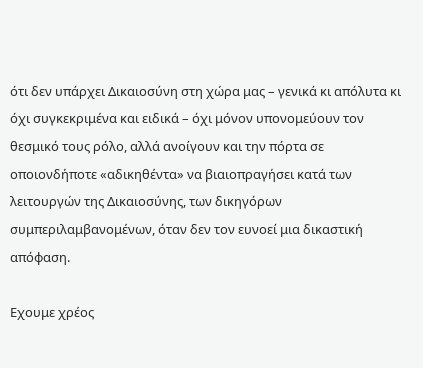ότι δεν υπάρχει Δικαιοσύνη στη χώρα μας – γενικά κι απόλυτα κι όχι συγκεκριμένα και ειδικά – όχι μόνον υπονομεύουν τον θεσμικό τους ρόλο, αλλά ανοίγουν και την πόρτα σε οποιονδήποτε «αδικηθέντα» να βιαιοπραγήσει κατά των λειτουργών της Δικαιοσύνης, των δικηγόρων συμπεριλαμβανομένων, όταν δεν τον ευνοεί μια δικαστική απόφαση.

Εχουμε χρέος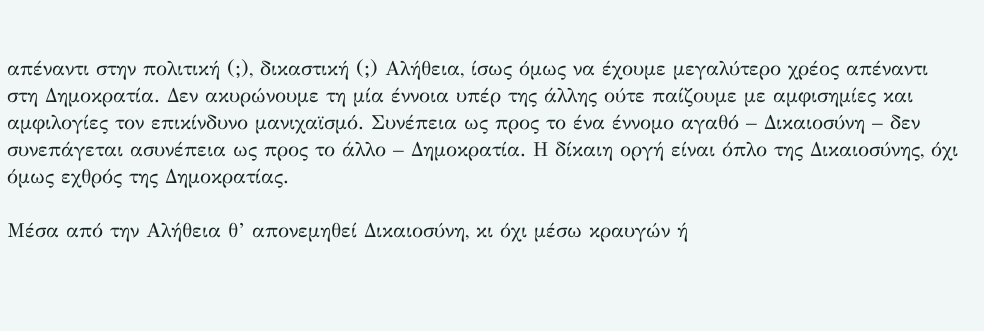απέναντι στην πολιτική (;), δικαστική (;) Αλήθεια, ίσως όμως να έχουμε μεγαλύτερο χρέος απέναντι στη Δημοκρατία. Δεν ακυρώνουμε τη μία έννοια υπέρ της άλλης ούτε παίζουμε με αμφισημίες και αμφιλογίες τον επικίνδυνο μανιχαϊσμό. Συνέπεια ως προς το ένα έννομο αγαθό – Δικαιοσύνη – δεν συνεπάγεται ασυνέπεια ως προς το άλλο – Δημοκρατία. Η δίκαιη οργή είναι όπλο της Δικαιοσύνης, όχι όμως εχθρός της Δημοκρατίας.

Μέσα από την Αλήθεια θ’ απονεμηθεί Δικαιοσύνη, κι όχι μέσω κραυγών ή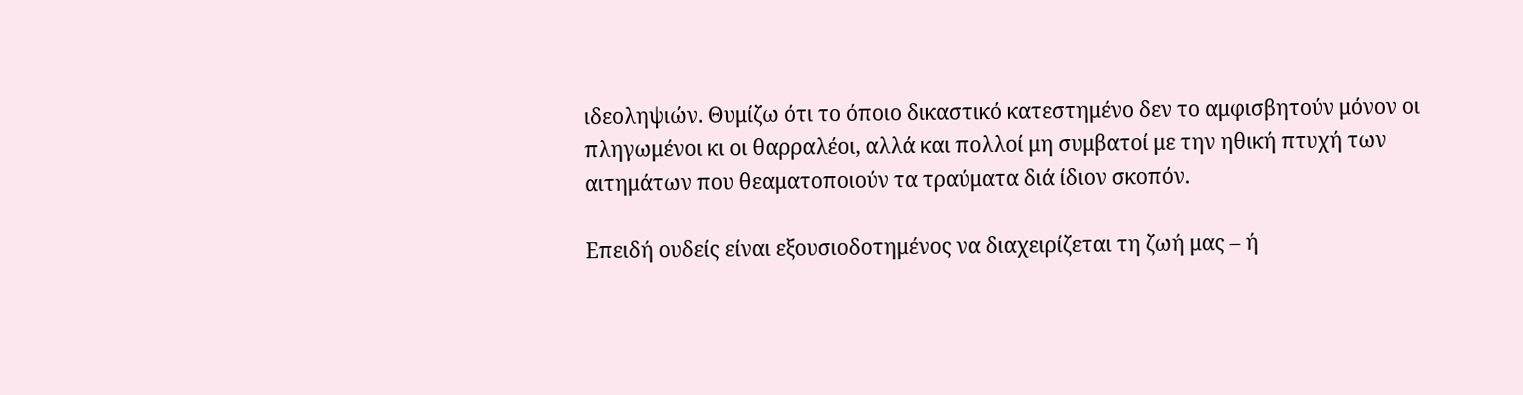ιδεοληψιών. Θυμίζω ότι το όποιο δικαστικό κατεστημένο δεν το αμφισβητούν μόνον οι πληγωμένοι κι οι θαρραλέοι, αλλά και πολλοί μη συμβατοί με την ηθική πτυχή των αιτημάτων που θεαματοποιούν τα τραύματα διά ίδιον σκοπόν.

Επειδή ουδείς είναι εξουσιοδοτημένος να διαχειρίζεται τη ζωή μας – ή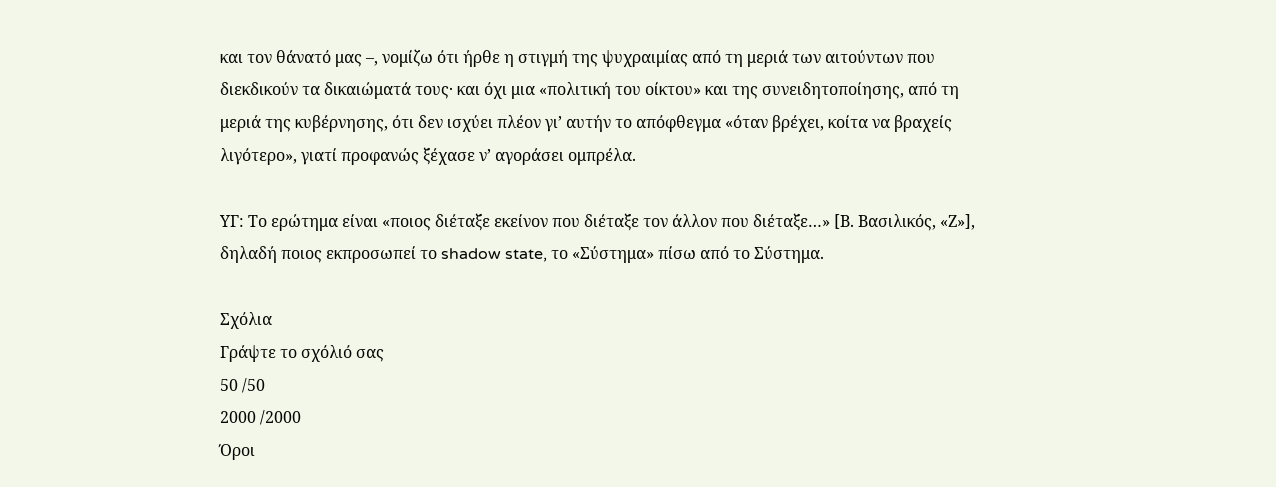και τον θάνατό μας –, νομίζω ότι ήρθε η στιγμή της ψυχραιμίας από τη μεριά των αιτούντων που διεκδικούν τα δικαιώματά τους· και όχι μια «πολιτική του οίκτου» και της συνειδητοποίησης, από τη μεριά της κυβέρνησης, ότι δεν ισχύει πλέον γι’ αυτήν το απόφθεγμα «όταν βρέχει, κοίτα να βραχείς λιγότερο», γιατί προφανώς ξέχασε ν’ αγοράσει ομπρέλα.

ΥΓ: Το ερώτημα είναι «ποιος διέταξε εκείνον που διέταξε τον άλλον που διέταξε…» [Β. Βασιλικός, «Ζ»], δηλαδή ποιος εκπροσωπεί το shadow state, το «Σύστημα» πίσω από το Σύστημα.

Σχόλια
Γράψτε το σχόλιό σας
50 /50
2000 /2000
Όροι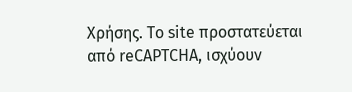Χρήσης. Το site προστατεύεται από reCAPTCHA, ισχύουν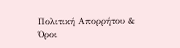Πολιτική Απορρήτου & Όροι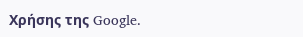Χρήσης της Google.